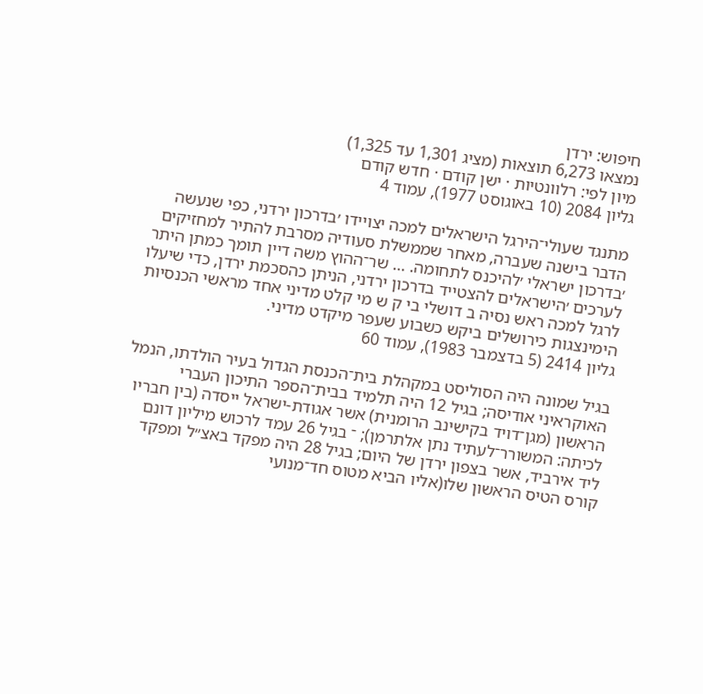חיפוש: ירדן
נמצאו 6,273 תוצאות (מציג 1,301 עד 1,325)
מיון לפי: רלוונטיות · ישן קודם · חדש קודם
גליון 2084 (10 באוגוסט 1977), עמוד 4

מתנגד שעולי־הירגל הישראלים למכה יצויידו ׳בדרכון ירדני, כפי שנעשה הדבר בישנה שעברה, מאחר שממשלת סעודיה מסרבת להתיר למחזיקים ׳בדרכון ישראלי ׳להיכנס לתחומה. … שר־ההוץ משה דיין תומך כמתן היתר לערכים ׳הישראלים להצטייד בדרכון ירדני, הניתן כהסכמת ירדן, כדי שיעלו לרגל למכה ראש נסיה ב דושלי בי ק ש מי קלט מדיני אחד מראשי הכנסיות הימינצגות כירושלים ביקש כשבוע שעפר מיקדט מדיני.
גליון 2414 (5 בדצמבר 1983), עמוד 60

בגיל שמונה היה הסוליסט במקהלת בית־הכנסת הגדול בעיר הולדתו, הנמל האוקראיני אודיסה; בגיל 12 היה תלמיד בבית־הספר התיכון העברי הראשון (מגן־דויד בקישינב הרומנית) אשר אגודת-ישראל ייסדה (בין חבריו לכיתה: המשורר־לעתיד נתן אלתרמן); ־ בגיל 26 עמד לרכוש מיליון דונם ליד אירביד, אשר בצפון ירדן של היום; בגיל 28 היה מפקד באצ״ל ומפקד קורס הטיס הראשון שלו(אליו הביא מטוס חד־מנועי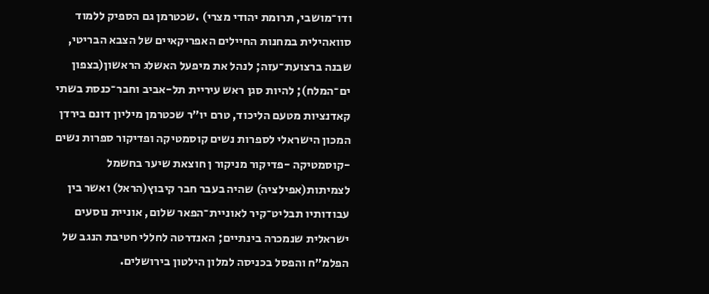ודו־מושבי, תרומת יהודי מצרי) .שכטרמן גם הספיק ללמוד סוואהילית במחנות החיילים האפריקאיים של הצבא הבריטי, שבנה ברצועת־עזה; לנהל את מיפעל האשלג הראשון(בצפון ים־המלח); להיות סגן ראש עיריית תל-אביב וחבר־כנסת בשתי קאדנציות מטעם הליכוד, טרם יו״ר שכטרמן מיליון דונם בירדן המכון הישראלי לספרות נשים קוסמטיקה ופדיקור ספרות נשים -קוסמטיקה -פדיקור מניקור ן חוצאת שיער בחשמל לצמיתות(אפילציה) שהיה בעבר חבר קיבוץ(הראל) ואשר בין עבודותיו תבליט־קיר לאוניית־הפאר שלום, אוניית נוסעים ישראלית שנמכרה בינתיים; האנדרטה לחללי חטיבת הנגב של הפלמ״ח והפסל בכניסה למלון הילטון בירושלים.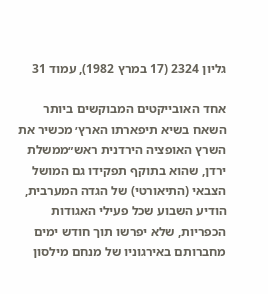גליון 2324 (17 במרץ 1982), עמוד 31

אחד האובייקטים המבוקשים ביותר השאח בשיא תיפארתו הארץ׳ מכשיר את השרץ האופציה הירדנית ראש״ממשלת ירדן, שהוא בתוקף תפקידו גם המושל הצבאי (התיאורטי) של הגדה המערבית, הודיע השבוע שכל פעילי האגודות הכפריות, שלא יפרשו תוך חודש ימים מחברותם באירגוניו של מנחם מילסון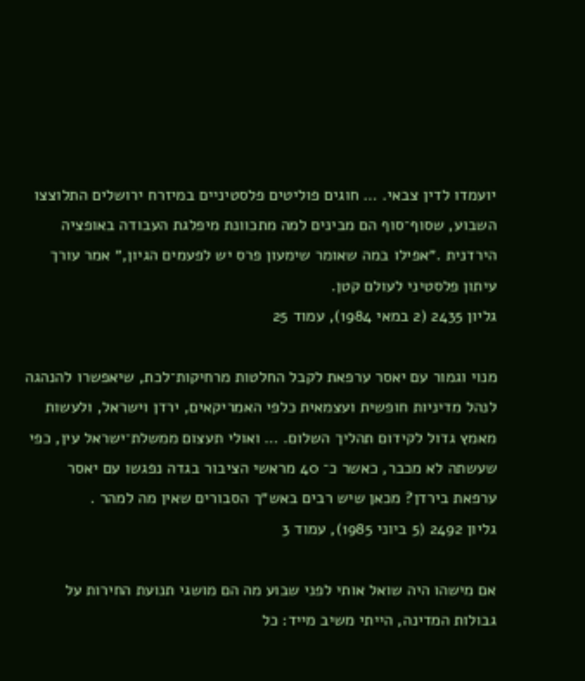יועמדו לדין צבאי. … חוגים פוליטים פלסטיניים במיזרח ירושלים התלוצצו השבוע, שסוף־סוף הם מבינים למה מתכוונת מיפלגת העבודה באופציה הירדנית .״אפילו במה שאומר שימעון פרס יש לפעמים הגיון,״ אמר עורך עיתון פלסטיני לעולם קטן.
גליון 2435 (2 במאי 1984), עמוד 25

מנוי וגמור עם יאסר ערפאת לקבל החלטות מרחיקות־לכת, שיאפשרו להנהגה לנהל מדיניות חופשית ועצמאית כלפי האמריקאים, ירדן וישראל, ולעשות מאמץ גדול לקידום תהליך השלום. … ואולי תעצום ממשלת־ישראל עין, כפי שעשתה לא מכבר, כאשר כ־ 40 מראשי הציבור בגדה נפגשו עם יאסר ערפאת בירדן? מכאן שיש רבים באש״ך הסבורים שאין מה למהר .
גליון 2492 (5 ביוני 1985), עמוד 3

אם מישהו היה שואל אותי לפני שבוע מה הם מושגי תנועת החירות על גבולות המדינה, הייתי משיב מייד: כל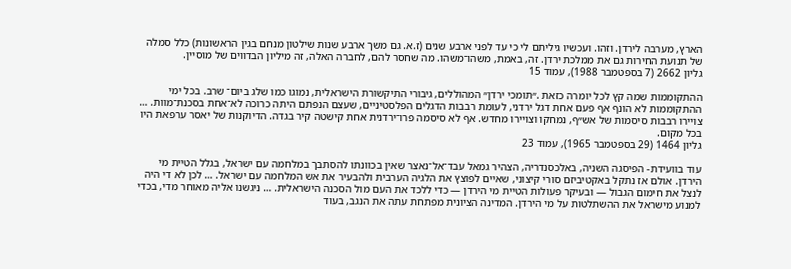הארץ, מערבה לירדן. וזהו. ועכשיו גיליתם לי כי עד לפני ארבע שנים (ז.א. גם משך ארבע שנות שילטון מנחם בגין הראשונות) כלל סמלה של תנועת החירות גם את ממלכת ירדן. זה, באמת, משהו־משהו. מה שחסר להם, לחברה האלה, זה מיליון הבדווים של מוסיין.
גליון 2662 (7 בספטמבר 1988), עמוד 15

ההתקוממות שמה קץ לכל יומרה כזאת .״תומכי ירדן״ המהוללים, גיבורי התיקשורת הישראלית, נמוגו כמו שלג ביום־ שרב. בכל ימי ההתקוממות לא הונף אף פעם אחת דגל ירדני, לעומת רבבות הדגלים הפלסטיניים, שעצם הנפתם היתה כרוכה לא־אחת בסכנת־מוות. … צויירו רבבות סיסמות של אש״ף, נמחקו וצויירו מחדש. אף לא סיסמה פרו־ירדנית אחת קישטה קיר בגדה. הדיוקנות של יאסר ערפאת היו בכל מקום.
גליון 1464 (29 בספטמבר 1965), עמוד 23

עוד בוועידת- הפיסגה השניה, באלכסנדריה, הצהיר גמאל עבד־אל־נאצר שאין בכוונתו להסתבך במלחמה עם ישראל, בגלל הטיית מי הירדן. אולם אז נתקל באקטיביזם סורי קיצוני, שאיים לפוצץ את הלגיה הערבית ולהבעיר את אש המלחמה עם ישראל. … לכן לא די היה לנצל את חימום הגבול — ובעיקר פעולות הטיית מי הירדן — כדי ללכד את העם מול הסכנה הישראלית. … ניגשנו אליה מאוחר מדי, בכדי למנוע מישראל את ההשתלטות על מי הירדן. המדינה הציונית מפתחת עתה את הנגב, בעוד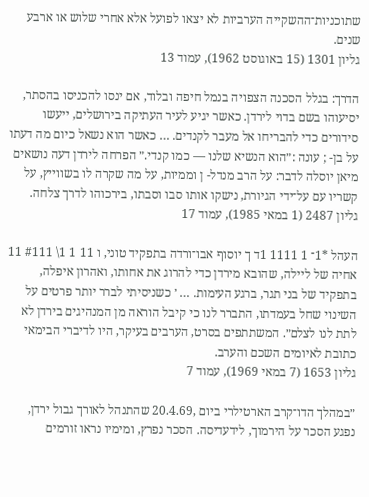שתוכניות־ההשקייה הערביות לא יצאו לפועל אלא אחרי שלוש או ארבע שנים.
גליון 1301 (15 באוגוסט 1962), עמוד 13

הדרך: בגלל הסכנה הצפויה בנמל חיפה ובלוד, אם ינסו להכניסו בהסתר, יסיעוהו בשם בדוי לירדן. כאשר יגיע לעיר העתיקה בירושלים, ייעשו סידורים כדי להבריחו אל מעבר לקנדים. … כאשר הוא נשאל כיום מה דעתו על בן- ; עונה :״הוא הנשיא שלנו — כמו קנדי.״ הפרחה לירדן דעה נושאים מיאן יוסלה לדבר: על הרב מנדל- ן וממיות, על מה שקרה לו בשווייץ, על קשריו עם על־ידי הגיורת, נישקו אותו סבו וסבתו, בירכוהו לדרך צלחה.
גליון 2487 (1 במאי 1985), עמוד 17

העהל *1־ 1 1111 1ד ך יוסוף אבו־ורדה בתפקיד טוני, ו 11 1 1\ #111 11 אחיה של ליילה, שהובא מירדן כדי להרוג את אחותו, ואהרון איפלה, בתפקיד של בני תגר, ברגע העימות. … ׳ כשניסיתי לברר יותר פרטים על השינוי שחל בעמדתו, התברר לנו כי קיבל הוראה מן המנהיגים בירדן לא לתת לנו לצלם״. המשתתפים בסרט, הערבים בעיקר, היו לדיברי הבימאי כתובת לאיומים השכם והערב.
גליון 1653 (7 במאי 1969), עמוד 7

״במהלך הדו־קרב הארטילרי ביום ,20.4.69 שהתנהל לאורך גבול ירדן, נפגע הסכר על הירמוך, לידעדיסה. הסכר נפרץ, ומימיו נראו זורמים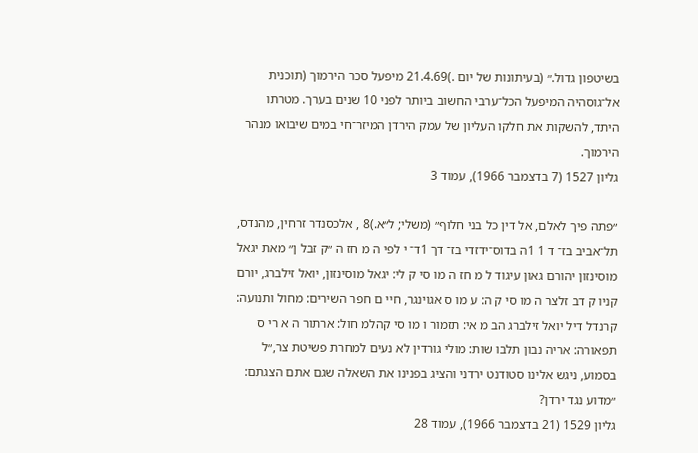בשיטפון גדול.״ (בעיתונות של יום .)21.4.69 מיפעל סכר הירמוך (תוכנית אל־גוסהיה המיפעל הכל־ערבי החשוב ביותר לפני 10 שנים בערך. מטרתו היתד, להשקות את חלקו העליון של עמק הירדן המיזר־חי במים שיבואו מנהר הירמוך.
גליון 1527 (7 בדצמבר 1966), עמוד 3

״פתה פיך לאלם, אל דין כל בני חלוף״ (משלי; ל״א.)8 , אלכסנדר זרחין, מהנדס, תל־אביב בז־ ד 1 1ה בדוס־ידזדי בז־ דך 1ד־ י לפי ה מ חז ה ״ק זבל ן״ מאת יגאל מוסינזון יהורם גאון עיגוד ל מ חז ה מו סי ק לי: יגאל מוסינזון, יואל זילברג, יורם קניו ק דב זלצר ה מו סי ק ה: ע מו ס אגוינגר, חיי ם חפר השירים: מחול ותנועה: קרנדל דיל יואל זילברג הב מ אי: תזמור ו מו סי קהלמ חול: ארתור ה א רי ס תפאורה: אריה נבון תלבו שות: מולי גורדין לא נעים למחרת פשיטת צר,״ל בסמוע, ניגש אלינו סטודנט ירדני והציג בפנינו את השאלה שגם אתם הצגתם: ״מדוע נגד ירדן?
גליון 1529 (21 בדצמבר 1966), עמוד 28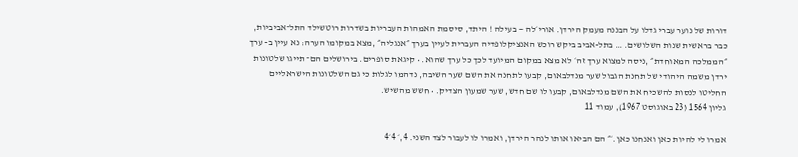דורות של נוער עברי גדלו על הבננה מעמק הירדן. אורי׳לה — בעילה ! היתד, סיסמת האמהות העבריות בשדרות רוטשילד התל־אביביות, כבר בראשית שנות השלושים. … בתל-אביב ביקש רוכש האנציקלופדיה העברית לעיין בערך ״אנגליה״ ,מצא במקומו הערה: נא עיין ב- ערך ״הממלכה המאוחדת״ ,ניסה למצוא ערך זה׳ לא מצא במקום המיועד לכך כל ערך שהוא. • קיגאת סופרים. בירושלים הם־ תייגו שלטונות ירדן משמה היהודי של תחנת הגבול שער מנדלבאום, קבעו לתחנה את השם שער השיבה, נדהמו לגלות כי גם השלטונות הישראליים החליטו לנסות להשכיח את השם מנדלבאום, קבעו לו שם חדש, שער שמעון הצדיק. • חשש מהשיש.
גליון 1564 (23 באוגוסט 1967), עמוד 11

אמרו לי להיות כאן ואנחנו כאן.׳״ הם הביאו אותו לנהר הירדן, ואמרו לו לעבור לצד השני. 4,׳ 4׳4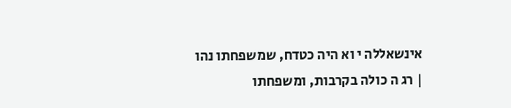אינשאללה י וא היה כטדח, שמשפחתו נהו | רג ה כולה בקרבות, ומשפחתו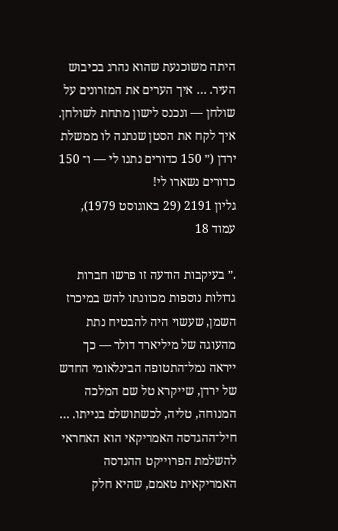היתה משוכנעת שהוא נהרג בכיבוש העיר. … איך הערים את המזרונים על שולחן — ונכנס לישון מתחת לשולחן. איך לקח את הסטן שנתנה לו ממשלת ירדן (״ 150 כדורים נתנו לי — ו־ 150 כדורים נשארו לי!
גליון 2191 (29 באוגוסט 1979), עמוד 18

.״ בעיקבות הודעה זו פרשו חברות גדולות נוספות מכוונתו להש במיכרז השמן, שעשוי היה להבטיח נתת מהעוגה של מיליארד דולר — כך ייראה נמל־התטופה הבינלאומי החדש של ירדן, שייקרא טל שם המלכה המנוחה, טליה, לכשתושלם בנייתו. … חיל־ההגדסה האמריקאי הוא האחראי להשלמת הפרוייקט ההנדסה האמריקאית טאמם, שהיא חלק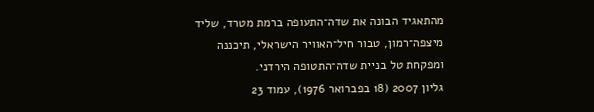מהתאגיד הבונה את שדה־התעופה ברמת מטרד, שליד מיצפה־רמון, טבור חיל־האוויר הישראלי, תיכננה ומפקחת טל בניית שדה־התטופה הירדני.
גליון 2007 (18 בפברואר 1976), עמוד 23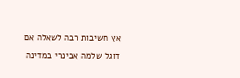אץ חשיבות רבה לשאלה אם דוגל שלמה אבינרי במדינה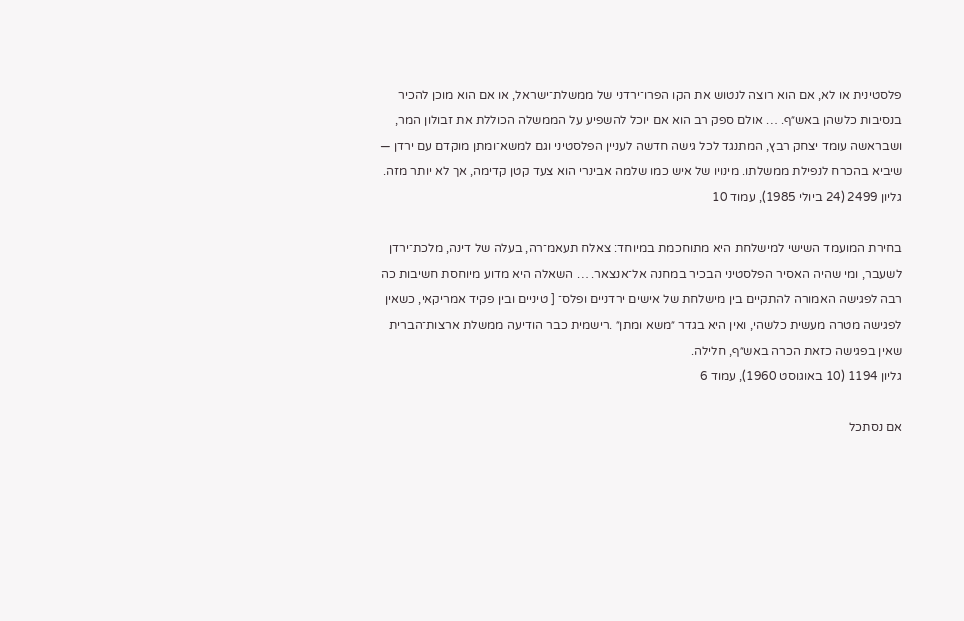פלסטינית או לא, אם הוא רוצה לנטוש את הקו הפרו־ירדני של ממשלת־ישראל, או אם הוא מוכן להכיר בנסיבות כלשהן באש״ף. … אולם ספק רב הוא אם יוכל להשפיע על הממשלה הכוללת את זבולון המר, ושבראשה עומד יצחק רבץ, המתנגד לכל גישה חדשה לעניין הפלסטיני וגם למשא־ומתן מוקדם עם ירדן — שיביא בהכרח לנפילת ממשלתו. מינויו של איש כמו שלמה אבינרי הוא צעד קטן קדימה, אך לא יותר מזה.
גליון 2499 (24 ביולי 1985), עמוד 10

בחירת המועמד השישי למישלחת היא מתוחכמת במיוחד: צאלח תעאמ־רה, בעלה של דינה, מלכת־ירדן לשעבר, ומי שהיה האסיר הפלסטיני הבכיר במחנה אל־אנצאר. … השאלה היא מדוע מיוחסת חשיבות כה רבה לפגישה האמורה להתקיים בין מישלחת של אישים ירדניים ופלס־ [ טיניים ובין פקיד אמריקאי, כשאין לפגישה מטרה מעשית כלשהי, ואין היא בגדר ״משא ומתן״ .רישמית כבר הודיעה ממשלת ארצות־הברית שאין בפגישה כזאת הכרה באש״ף, חלילה.
גליון 1194 (10 באוגוסט 1960), עמוד 6

אם נסתכל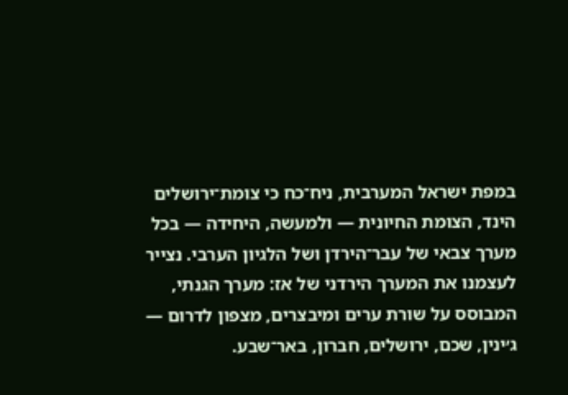במפת ישראל המערבית, ניח־כח כי צומת־ירושלים הינד, הצומת החיונית — ולמעשה, היחידה — בכל מערך צבאי של עבר־הירדן ושל הלגיון הערבי. נצייר לעצמנו את המערך הירדני של אז: מערך הגנתי, המבוסס על שורת ערים ומיבצרים, מצפון לדרום — ג׳ינין, שכם, ירושלים, חברון, באר־שבע.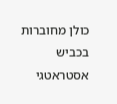כולן מחוברות בכביש אסטראטגי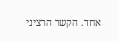אחד. הקשר הרציני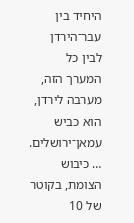היחיד בין עבר־הירדן לבין כל המערך הזה, מערבה לירדן, הוא כביש עמאן־ירושלים. … כיבוש הצומת, בקוטר של 10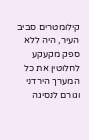קילומטרים סביב העיר, היה ללא ספק מקעקע לחלוטין את כל המערך הירדני וגורם לנסיגה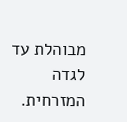מבוהלת עד לגדה המזרחית.